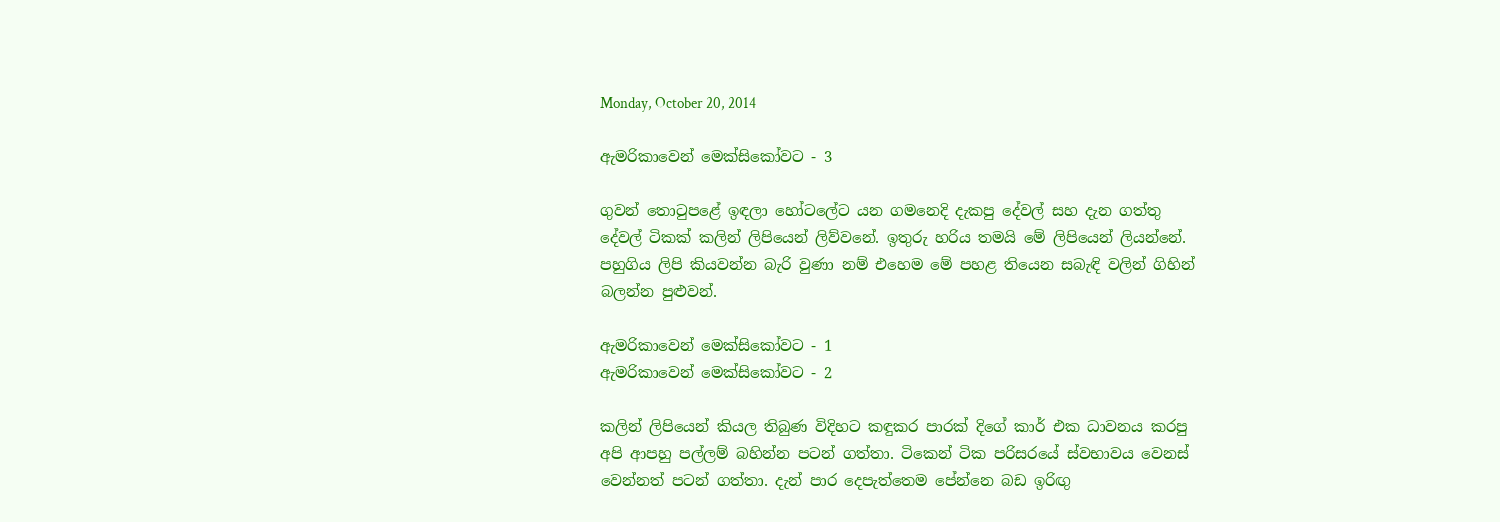Monday, October 20, 2014

ඇමරිකාවෙන් මෙක්සිකෝවට - 3

ගුවන් තො‍ටුපළේ ඉඳලා හෝටලේට යන ගමනෙදි දැකපු දේවල් සහ දැන ගත්තු දේවල් ටිකක් කලින් ලිපියෙන් ලිව්වනේ. ඉතුරු හරිය තමයි මේ ලිපියෙන් ලියන්නේ. පහුගිය ලිපි කියවන්න බැරි වුණා නම් එහෙම මේ පහළ තියෙන සබැඳි වලින් ගිහින් බලන්න පුළුවන්.

ඇමරිකාවෙන් මෙක්සිකෝවට - 1
ඇමරිකාවෙන් මෙක්සිකෝවට - 2

කලින් ලිපියෙන් කියල තිබුණ විදිහට කඳුකර පාරක් දිගේ කාර් එක ධාවනය කරපු අපි ආපහු පල්ලම් බහින්න පටන් ගත්තා. ටිකෙන් ටික පරිසරයේ ස්වභාවය වෙනස් වෙන්නත් පටන් ගත්තා. දැන් පාර දෙපැත්තෙම පේන්නෙ බඩ ඉරිඟු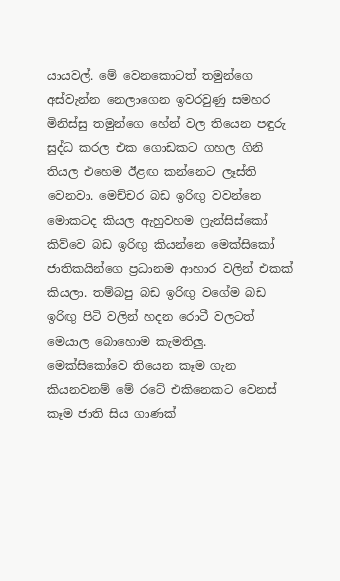යායවල්. මේ වෙනකොටත් තමුන්ගෙ අස්වැන්න නෙලාගෙන ඉවරවුණු සමහර මිනිස්සු තමුන්ගෙ හේන් වල තියෙන පඳුරු සුද්ධ කරල එක ගොඩකට ගහල ගිනි තියල එහෙම ඊළඟ කන්නෙට ලෑස්ති වෙනවා. මෙච්චර බඩ ඉරිඟු වවන්නෙ මොකටද කියල ඇහුවහම ෆ්‍රැන්සිස්කෝ කිව්වෙ බඩ ඉරිඟු කියන්නෙ මෙක්සිකෝ ජාතිකයින්ගෙ ප්‍රධානම ආහාර වලින් එකක් කියලා. තම්බපු බඩ ඉරිඟු වගේම බඩ ඉරිඟු පිටි වලින් හදන රොටී වලටත් මෙයාල බොහොම කැමතිලු.
මෙක්සිකෝවෙ තියෙන කෑම ගැන කියනවනම් මේ රටේ එකිනෙකට වෙනස් කෑම ජාති සිය ගාණක්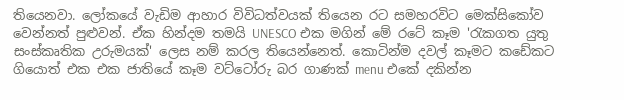තියෙනවා. ලෝකයේ වැඩිම ආහාර විවිධත්වයක් තියෙන රට සමහරවිට මෙක්සිකෝව වෙන්නත් පුළුවන්. ඒක හින්දම තමයි UNESCO එක මගින් මේ රටේ කෑම 'රැකගත යුතු  සංස්කෘතික උරුමයක්' ලෙස නම් කරල තියෙන්නෙත්. කොටින්ම දවල් කෑමට කඩේකට ගියොත් එක එක ජාතියේ කෑම වට්ටෝරු බර ගාණක් menu එකේ දකින්න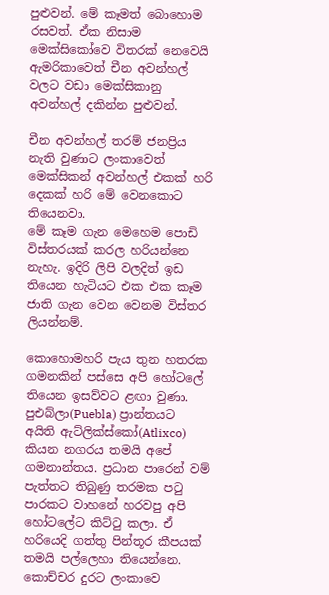පුළුවන්. මේ කෑමත් බොහොම රසවත්. ඒක නිසාම මෙක්සිකෝවෙ විතරක් නෙවෙයි ඇමරිකාවෙත් චීන අවන්හල් වලට වඩා මෙක්සිකානු අවන්හල් දකින්න පුළුවන්.

චීන අවන්හල් තරම් ජනප්‍රිය නැති වුණාට ලංකාවෙත් මෙක්සිකන් අවන්හල් එකක් හරි දෙකක් හරි මේ වෙනකොට තියෙනවා.
මේ කෑම ගැන මෙහෙම පොඩි විස්තරයක් කරල හරියන්නෙ නැහැ. ඉදිරි ලිපි වලදිත් ඉඩ තියෙන හැටියට එක එක කෑම ජාති ගැන වෙන වෙනම විස්තර ලියන්නම්.

කොහොමහරි පැය තුන හතරක ගමනකින් පස්සෙ අපි හෝටලේ තියෙන ඉසව්වට ළඟා වුණා. පුඑබ්ලා(Puebla) ප්‍රාන්තයට අයිති ඇට්ලික්ස්කෝ(Atlixco) කියන නගරය තමයි අපේ ගමනාන්තය. ප්‍රධාන පාරෙන් වම් පැත්තට තිබුණු තරමක ප‍ටු පාරකට වාහනේ හරවපු අපි හෝටලේට කිට්‍ටු කලා. ඒ හරියෙදි ගත්තු පින්තූර කීපයක් තමයි පල්ලෙහා තියෙන්නෙ. කොච්චර දුරට ලංකාවෙ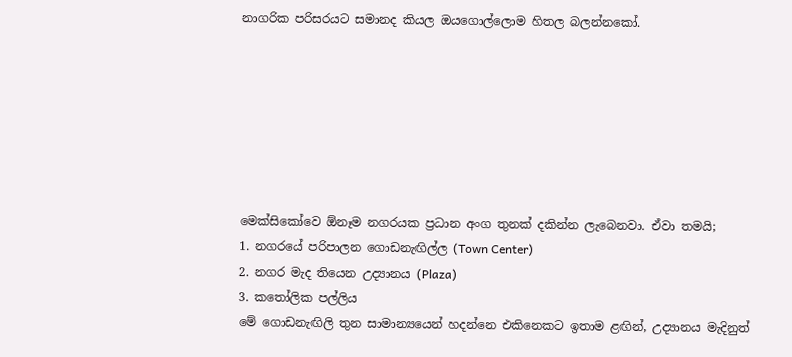නාගරික පරිසරයට සමානද කියල ඔයගොල්ලොම හිතල බලන්නකෝ.







මෙක්සිකෝවෙ ඕනෑම නගරයක ප්‍රධාන අංග තුනක් දකින්න ලැබෙනවා. ඒවා තමයි;
1. නගරයේ පරිපාලන ගොඩනැඟිල්ල (Town Center)
2. නගර මැද තියෙන උද්‍යානය (Plaza)
3. ක‍තෝලික පල්ලිය
මේ ගොඩනැඟිලි තුන සාමාන්‍යයෙන් හදන්නෙ එකිනෙකට ඉතාම ළඟින්, උද්‍යානය මැදිනුත්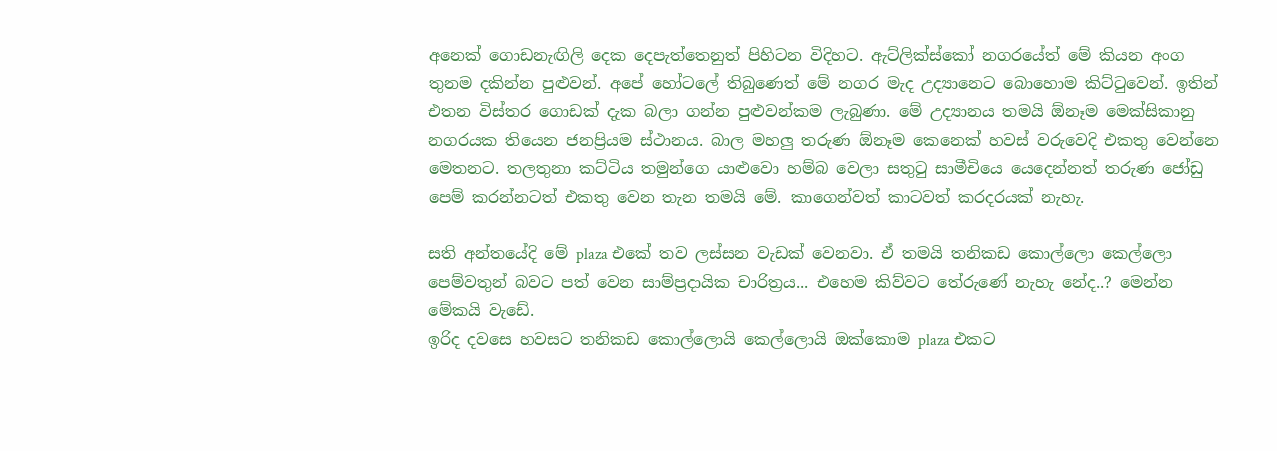අනෙක් ගොඩනැඟිලි දෙක දෙපැත්තෙනුත් පිහිටන විදිහට. ඇට්ලික්ස්කෝ නගරයේත් මේ කියන අංග තුනම දකින්න පුළුවන්. අපේ හෝටලේ තිබුණෙත් මේ නගර මැද උද්‍යානෙට බොහොම කිට්‍ටුවෙන්. ඉතින් එතන විස්තර ගොඩක් දැක බලා ගන්න පුළුවන්කම ලැබුණා. මේ උද්‍යානය තමයි ඕනෑම මෙක්සිකානු නගරයක තියෙන ජනප්‍රියම ස්ථානය. බාල මහලු තරුණ ඕනෑම කෙනෙක් හවස් වරුවෙදි එකතු වෙන්නෙ මෙතනට. තලතුනා කට්ටිය තමුන්ගෙ යාළුවො හම්බ වෙලා සතු‍ටු සාමීචියෙ යෙදෙන්නත් තරුණ ජෝඩු පෙම් කරන්නටත් එකතු වෙන තැන තමයි මේ. කාගෙන්වත් කාටවත් කරදරයක් නැහැ.

සති අන්තයේදි මේ plaza එකේ තව ලස්සන වැඩක් වෙනවා. ඒ තමයි තනිකඩ කොල්ලො කෙල්ලො පෙම්වතුන් බවට පත් වෙන සාම්ප්‍රදායික චාරිත්‍රය... එහෙම කිව්වට තේරුණේ නැහැ නේද..? මෙන්න මේකයි වැඩේ.
ඉරිද දවසෙ හවසට තනිකඩ කොල්ලොයි කෙල්ලොයි ඔක්කොම plaza එකට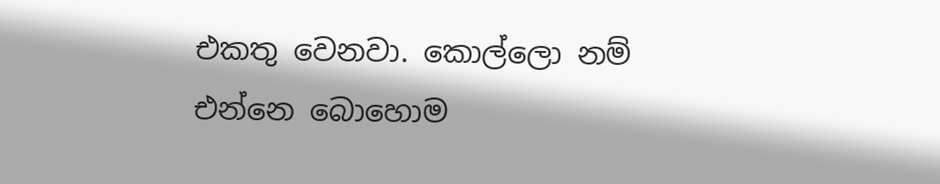එකතු වෙනවා. කොල්ලො නම් එන්නෙ බොහොම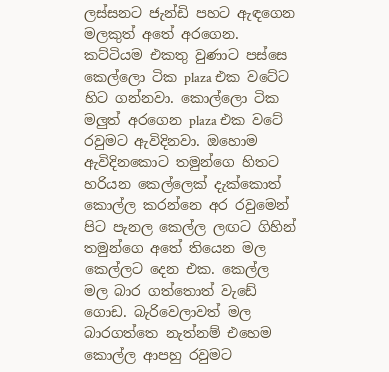ලස්සනට ජැන්ඩි පහට ඇඳගෙන මලකුත් අතේ අරගෙන. කට්ටියම එකතු වුණාට පස්සෙ කෙල්ලො ටික plaza එක වටේට හිට ගන්නවා. කොල්ලො ටික මලුත් අරගෙන plaza එක වටේ රවුමට ඇවිදිනවා. ඔහොම ඇවිදිනකොට තමුන්ගෙ හිතට හරියන කෙල්ලෙක් දැක්කොත් කොල්ල කරන්නෙ අර රවුමෙන් පිට පැනල කෙල්ල ලඟට ගිහින් තමුන්ගෙ අතේ තියෙන මල කෙල්ලට දෙන එක. කෙල්ල මල බාර ගත්තොත් වැඩේ ගොඩ. බැරිවෙලාවත් මල බාරගත්තෙ නැත්නම් එහෙම කොල්ල ආපහු රවුමට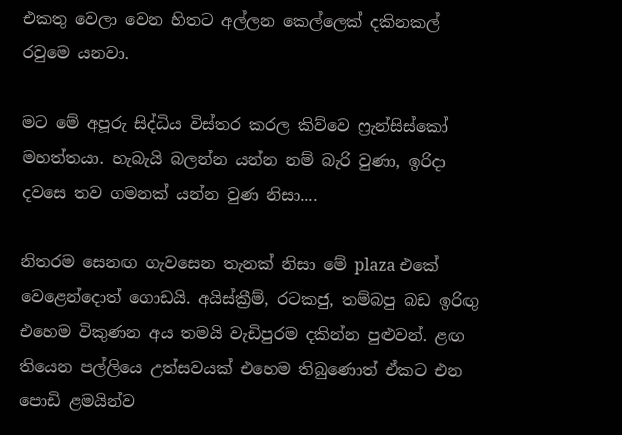එකතු වෙලා වෙන හිතට අල්ලන කෙල්ලෙක් දකිනකල් රවුමෙ යනවා.

මට මේ අපූරු සිද්ධිය විස්තර කරල කිව්වෙ ෆ්‍රැන්සිස්කෝ මහත්තයා. හැබැයි බලන්න යන්න නම් බැරි වුණා, ඉරිදා දවසෙ තව ගමනක් යන්න වුණ නිසා....

නිතරම සෙනඟ ගැවසෙන තැනක් නිසා මේ plaza එකේ වෙළෙන්දොත් ගොඩයි. අයිස්ක්‍රීම්, රටකජු, තම්බපු බඩ ඉරිඟු එහෙම විකුණන අය තමයි වැඩිපුරම දකින්න පුළුවන්. ළඟ තියෙන පල්ලියෙ උත්සවයක් එහෙම තිබුණොත් ඒකට එන පොඩි ළමයින්ව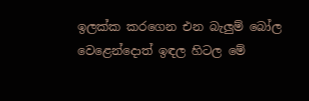ඉලක්ක කරගෙන එන බැලුම් බෝල වෙළෙන්දොත් ඉඳල හිටල මේ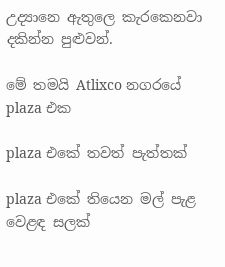උද්‍යානෙ ඇතුලෙ කැරකෙනවා දකින්න පුළුවන්.

මේ තමයි Atlixco නගරයේ plaza එක

plaza එකේ තවත් පැත්තක්

plaza එකේ තියෙන මල් පැළ වෙළඳ සලක්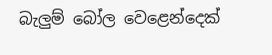බැලුම් බෝල වෙළෙන්දෙක්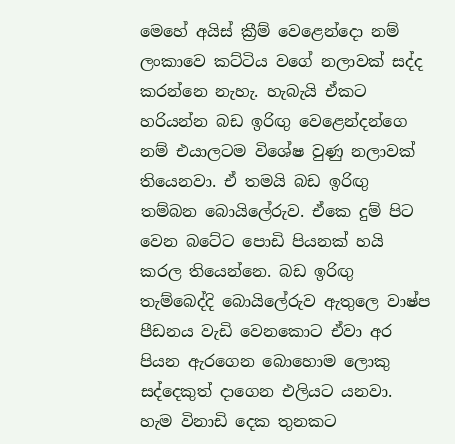මෙහේ අයිස් ක්‍රීම් වෙළෙන්දො නම් ලංකාවෙ කට්ටිය වගේ නලාවක් සද්ද කරන්නෙ නැහැ. හැබැයි ඒකට හරියන්න බඩ ඉරිඟු වෙළෙන්දන්ගෙ නම් එයාලටම විශේෂ වුණු නලාවක් තියෙනවා. ඒ තමයි බඩ ඉරිඟු තම්බන බොයිලේරුව. ඒකෙ දුම් පිට වෙන බටේට පොඩි පියනක් හයි කරල තියෙන්නෙ. බඩ ඉරිඟු තැම්බෙද්දි බොයිලේරුව ඇතුලෙ වාෂ්ප පීඩනය වැඩි වෙනකොට ඒවා අර පියන ඇරගෙන බොහොම ලොකු සද්දෙකුත් දාගෙන එලියට යනවා. හැම විනාඩි දෙක තුනකට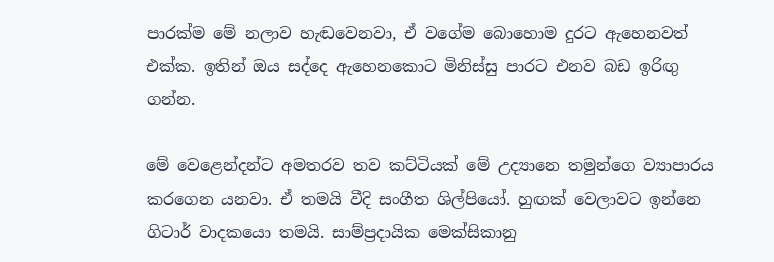පාරක්ම මේ නලාව හැඬවෙනවා, ඒ වගේම බොහොම දුරට ඇහෙනවත් එක්ක. ඉතින් ඔය සද්දෙ ඇහෙනකොට මිනිස්සු පාරට එනව බඩ ඉරිඟු ගන්න.

මේ වෙළෙන්දන්ට අමතරව තව කට්ටියක් මේ උද්‍යානෙ තමුන්ගෙ ව්‍යාපාරය කරගෙන යනවා. ඒ තමයි වීදි සංගීත ශිල්පියෝ. හුඟක් වෙලාවට ඉන්නෙ ගිටාර් වාදකයො තමයි. සාම්ප්‍රදායික මෙක්සිකානු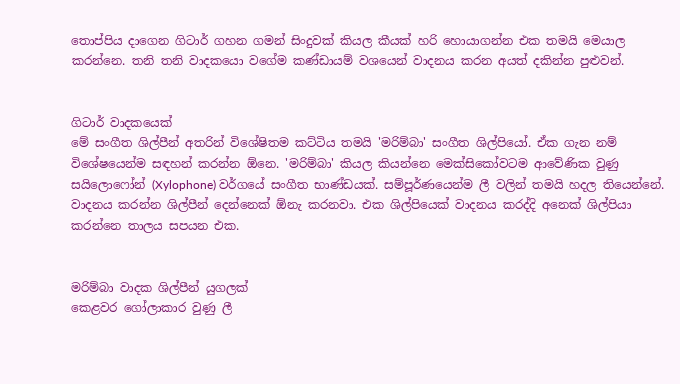තොප්පිය දාගෙන ගිටාර් ගහන ගමන් සිංදුවක් කියල කීයක් හරි හොයාගන්න එක තමයි මෙයාල කරන්නෙ. තනි තනි වාදකයො වගේම කණ්ඩායම් වශයෙන් වාදනය කරන අයත් දකින්න පුළුවන්.


ගිටාර් වාදකයෙක්
මේ සංගීත ශිල්පීන් අතරින් විශේෂිතම කට්ටිය තමයි 'මරිම්බා' සංගීත ශිල්පියෝ. ඒක ගැන නම් විශේෂයෙන්ම සඳහන් කරන්න ඕනෙ. 'මරිම්බා' කියල කියන්නෙ මෙක්සිකෝවටම ආවේණික වුණු සයිලොෆෝන් (Xylophone) වර්ගයේ සංගීත භාණ්ඩයක්. සම්පූර්ණයෙන්ම ලී වලින් තමයි හදල තියෙන්නේ. වාදනය කරන්න ශිල්පීන් දෙන්නෙක් ඕනැ කරනවා. එක ශිල්පියෙක් වාදනය කරද්දි අනෙක් ශිල්පියා කරන්නෙ තාලය සපයන එක.


මරිම්බා වාදක ශිල්පීන් යුගලක්
කෙළවර ගෝලාකාර වුණු ලී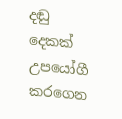දඬු දෙකක් උපයෝගී කරගෙන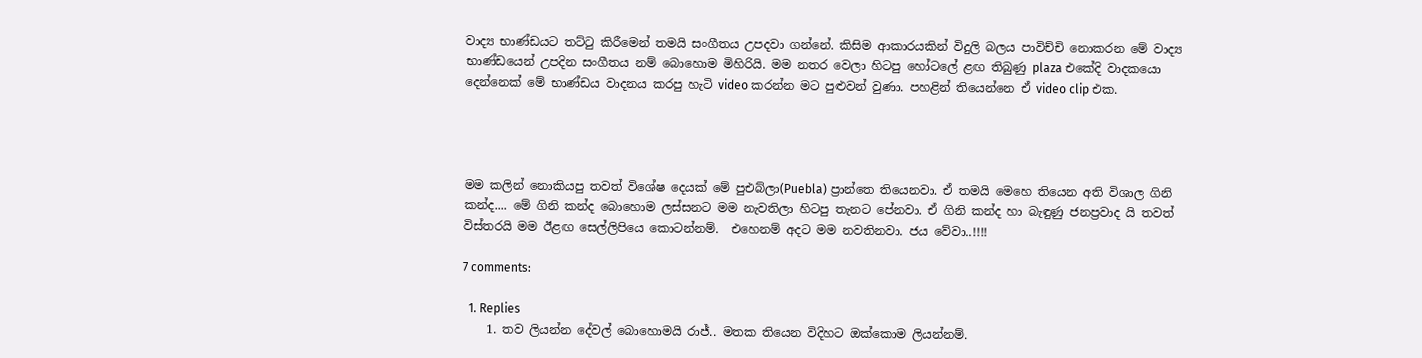වාද්‍ය භාණ්ඩයට තට්‍ටු කිරීමෙන් තමයි සංගීතය උපදවා ගන්නේ. කිසිම ආකාරයකින් විදුලි බලය පාවිච්චි නොකරන මේ වාද්‍ය භාණ්ඩයෙන් උපදින සංගීතය නම් බොහොම මිහිරියි. මම නතර වෙලා හිටපු හෝටලේ ළඟ තිබුණු plaza එකේදි වාදකයො දෙන්නෙක් මේ භාණ්ඩය වාදනය කරපු හැටි video කරන්න මට පුළුවන් වුණා. පහළින් තියෙන්නෙ ඒ video clip එක.




මම කලින් නොකියපු තවත් විශේෂ දෙයක් මේ පුඑබ්ලා(Puebla) ප්‍රාන්තෙ තියෙනවා. ඒ තමයි මෙහෙ තියෙන අති විශාල ගිනි කන්ද.... මේ ගිනි කන්ද බොහොම ලස්සනට මම නැවතිලා හිටපු තැනට පේනවා. ඒ ගිනි කන්ද හා බැඳුණු ජනප්‍රවාද යි තවත් විස්තරයි මම ඊළඟ සෙල්ලිපියෙ කොටන්නම්.  එහෙනම් අදට මම නවතිනවා. ජය වේවා..!!!!

7 comments:

  1. Replies
    1. තව ලියන්න දේවල් බොහොමයි රාජ්.. මතක තියෙන විදිහට ඔක්කොම ලියන්නම්.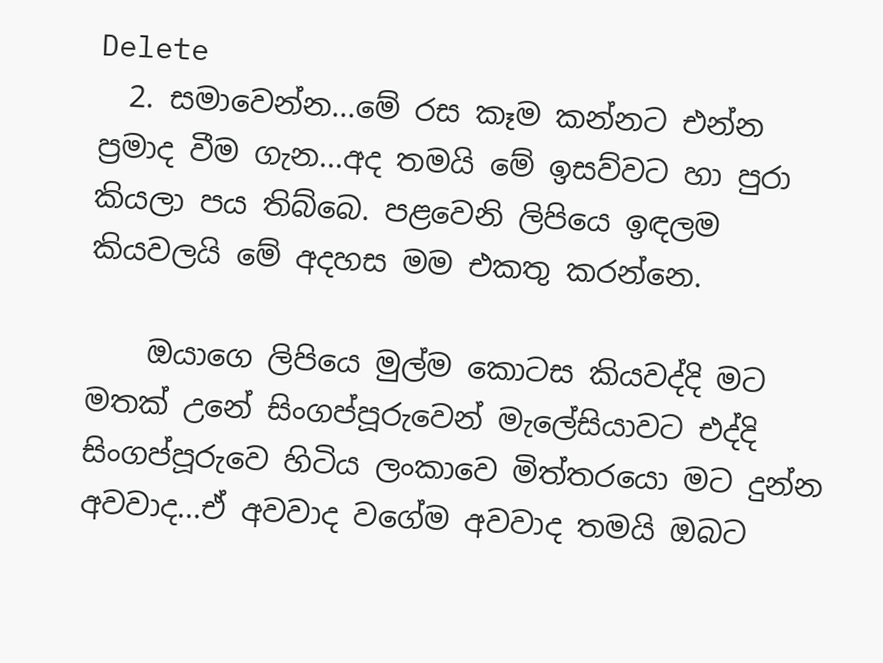Delete
  2. සමාවෙන්න...මේ රස කෑම කන්නට එන්න ප්‍රමාද වීම ගැන...අද තමයි මේ ඉසව්වට හා පුරා කියලා පය තිබ්බෙ. පළවෙනි ලිපියෙ ඉඳලම කියවලයි මේ අදහස මම එකතු කරන්නෙ.

    ඔයාගෙ ලිපියෙ මුල්ම කොටස කියවද්දි මට මතක් උනේ සිංගප්පූරුවෙන් මැලේසියාවට එද්දි සිංගප්පූරුවෙ හිටිය ලංකාවෙ මිත්තරයො මට දුන්න අවවාද...ඒ අවවාද වගේම අවවාද තමයි ඔබට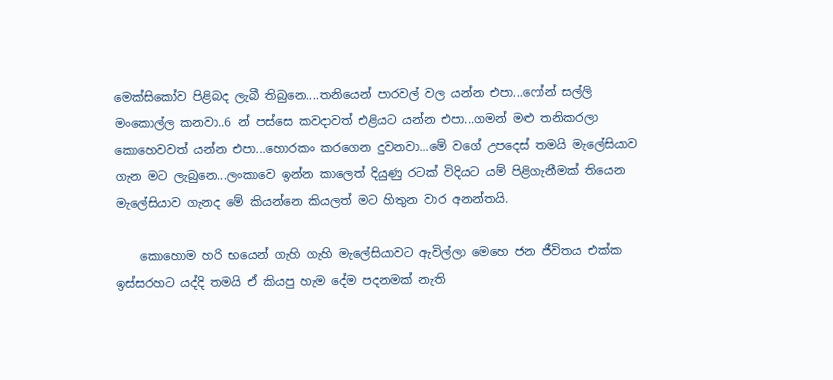මෙක්සිකෝව පිළිබද ලැබී තිබුනෙ....තනියෙන් පාරවල් වල යන්න එපා...ෆෝන් සල්ලි මංකොල්ල කනවා..6 න් පස්සෙ කවදාවත් එළියට යන්න එපා...ගමන් මළු තනිකරලා කොහෙවවත් යන්න එපා...හොරකං කරගෙන දුවනවා...මේ වගේ උපදෙස් තමයි මැලේසියාව ගැන මට ලැබුනෙ...ලංකාවෙ ඉන්න කාලෙත් දියුණු රටක් විදියට යම් පිළිගැනීමක් තියෙන මැලේසියාව ගැනද මේ කියන්නෙ කියලත් මට හිතුන වාර අනන්තයි.

    කොහොම හරි භයෙන් ගැහි ගැහි මැලේසියාවට ඇවිල්ලා මෙහෙ ජන ජීවිතය එක්ක ඉස්සරහට යද්දි තමයි ඒ කියපු හැම දේම පදනමක් නැති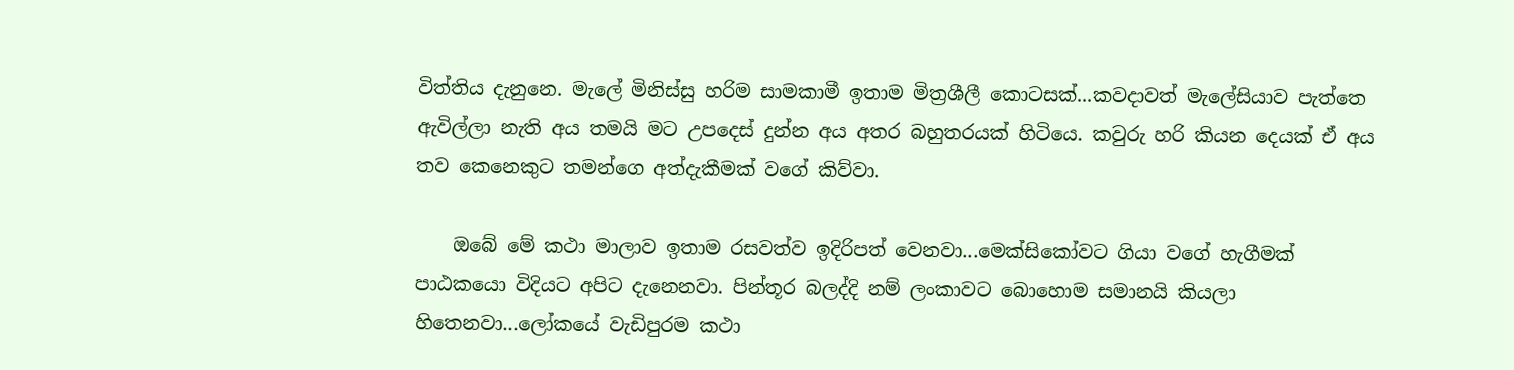විත්තිය දැනුනෙ. මැලේ මිනිස්සු හරිම සාමකාමී ඉතාම මිත්‍රශීලී කොටසක්...කවදාවත් මැලේසියාව පැත්තෙ ඇවිල්ලා නැති අය තමයි මට උපදෙස් දුන්න අය අතර බහුතරයක් හිටියෙ. කවුරු හරි කියන දෙයක් ඒ අය තව කෙනෙකුට තමන්ගෙ අත්දැකීමක් වගේ කිව්වා.

    ඔබේ මේ කථා මාලාව ඉතාම රසවත්ව ඉදිරිපත් වෙනවා...මෙක්සිකෝවට ගියා වගේ හැගීමක් පාඨකයො විදියට අපිට දැනෙනවා. පින්තූර බලද්දි නම් ලංකාවට බොහොම සමානයි කියලා හිතෙනවා...ලෝකයේ වැඩිපුරම කථා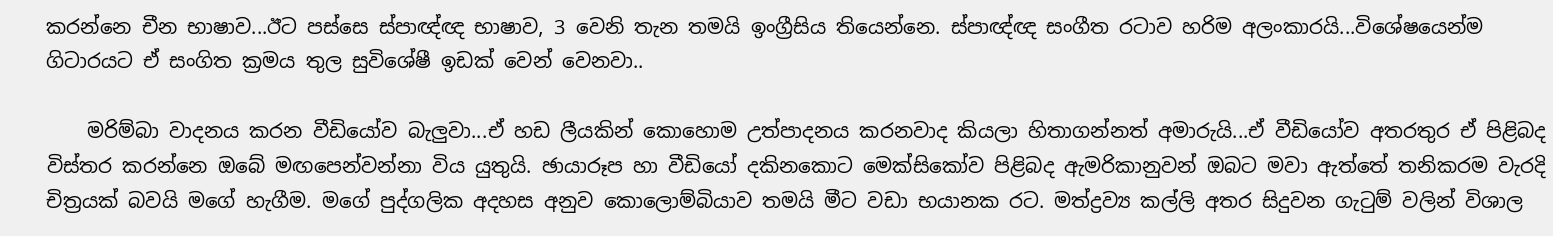කරන්නෙ චීන භාෂාව...ඊට පස්සෙ ස්පාඥ්ඥ භාෂාව, 3 වෙනි තැන තමයි ඉංග්‍රීසිය තියෙන්නෙ. ස්පාඥ්ඥ සංගීත රටාව හරිම අලංකාරයි...විශේෂයෙන්ම ගිටාරයට ඒ සංගිත ක්‍රමය තුල සුවිශේෂී ඉඩක් වෙන් වෙනවා..

    මරිම්බා වාදනය කරන වීඩියෝව බැලුවා...ඒ හඩ ලීයකින් කොහොම උත්පාදනය කරනවාද කියලා හිතාගන්නත් අමාරුයි...ඒ වීඩියෝව අතරතුර ඒ පිළිබද විස්තර කරන්නෙ ඔබේ මඟපෙන්වන්නා විය යුතුයි. ඡායාරූප හා වීඩියෝ දකිනකොට මෙක්සිකෝව පිළිබද ඇමරිකානුවන් ඔබට මවා ඇත්තේ තනිකරම වැරදි චිත්‍රයක් බවයි මගේ හැගීම. මගේ පුද්ගලික අදහස අනුව කොලොම්බියාව තමයි මීට වඩා භයානක රට. මත්ද්‍රව්‍ය කල්ලි අතර සිදුවන ගැටුම් වලින් විශාල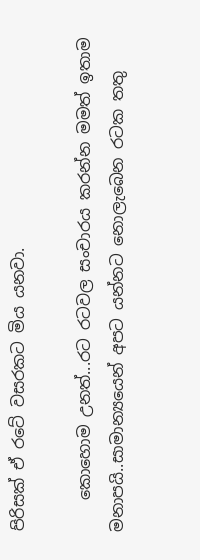පිරිසක් ඒ රටේ වසරකට මිය යනවා.

    කොහොම උනත්...රට රටවල සංචාරය කරන්න මමත් ඉතාම මනාපයි..සාමාන්‍යයෙන් අපට යන්නට නොලැබෙන රටක තතු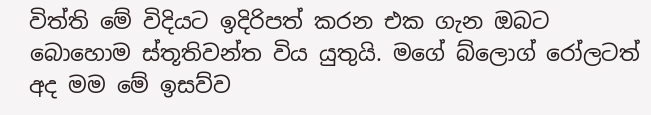විත්ති මේ විදියට ඉදිරිපත් කරන එක ගැන ඔබට බොහොම ස්තූතිවන්ත විය යුතුයි. මගේ බ්ලොග් රෝලටත් අද මම මේ ඉසව්ව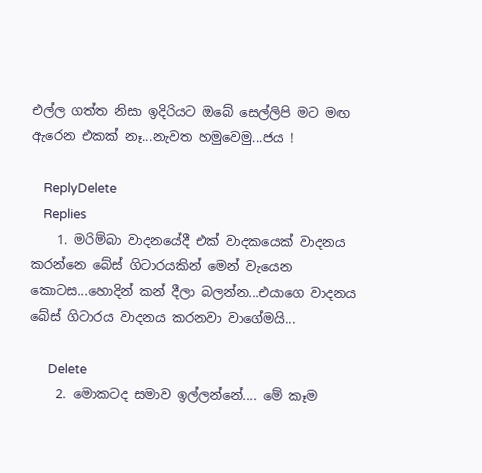එල්ල ගත්ත නිසා ඉදිරියට ඔබේ සෙල්ලිපි මට මඟ ඇරෙන එකක් නෑ...නැවත හමුවෙමු...ජය !

    ReplyDelete
    Replies
    1. මරිම්බා වාදනයේදී එක් වාදකයෙක් වාදනය කරන්නෙ බේස් ගිටාරයකින් මෙන් වැයෙන කොටස...හොදින් කන් දීලා බලන්න...එයාගෙ වාදනය බේස් ගිටාරය වාදනය කරනවා වාගේමයි...

      Delete
    2. මොකටද සමාව ඉල්ලන්නේ.... මේ කෑම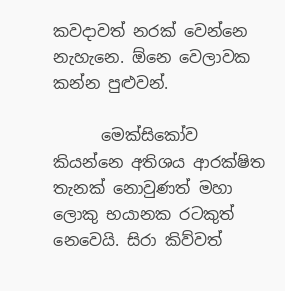කවදාවත් නරක් වෙන්නෙ නැහැනෙ. ඕනෙ වෙලාවක කන්න පුළුවන්.

      මෙක්සිකෝව කියන්නෙ අතිශය ආරක්ෂිත තැනක් නොවුණත් මහා ලොකු භයානක රටකුත් නෙවෙයි. සිරා කිව්වත්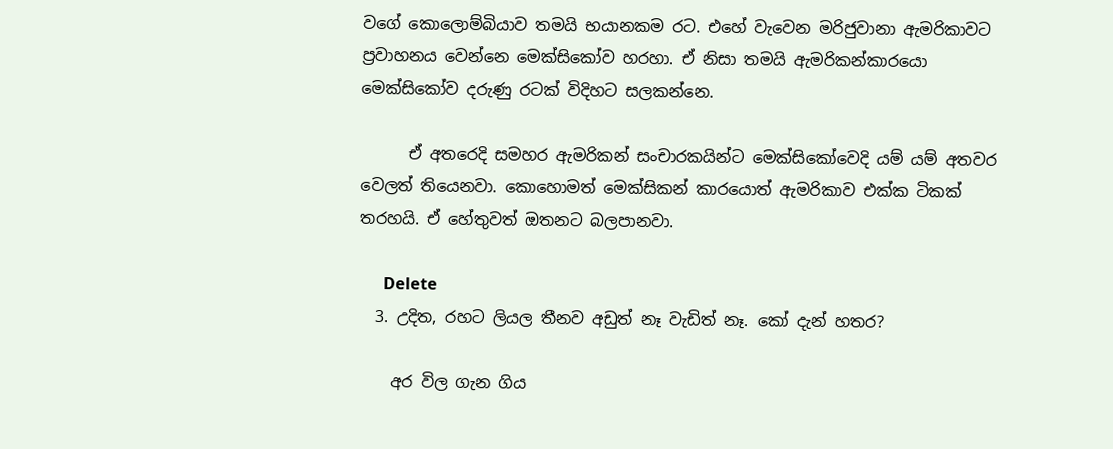වගේ කොලොම්බියාව තමයි භයානකම රට. එහේ වැවෙන මරිජුවානා ඇමරිකාවට ප්‍රවාහනය වෙන්නෙ මෙක්සිකෝව හරහා. ඒ නිසා තමයි ඇමරිකන්කාරයො මෙක්සිකෝව දරුණු රටක් විදිහට සලකන්නෙ.

      ඒ අතරෙදි සමහර ඇමරිකන් සංචාරකයින්ට මෙක්සිකෝවෙදි යම් යම් අතවර වෙලත් තියෙනවා. කොහොමත් මෙක්සිකන් කාරයොත් ඇමරිකාව එක්ක ටිකක් තරහයි. ඒ හේතුවත් ඔතනට බලපානවා.

      Delete
  3. උදිත, රහට ලියල තීනව අඩුත් නෑ වැඩිත් නෑ. කෝ දැන් හතර?

    අර විල ගැන ගිය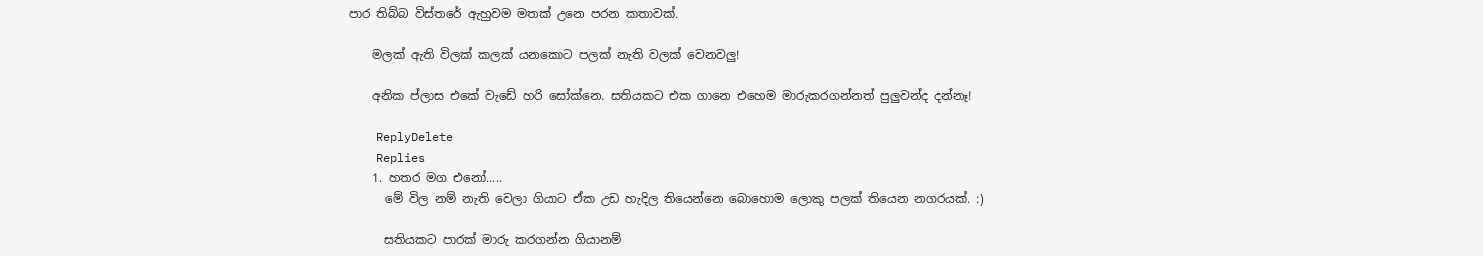පාර තිබ්බ විස්තරේ ඇහුවම මතක් උනෙ පරන කතාවක්.

    මලක් ඇති විලක් කලක් යනකොට පලක් නැති වලක් වෙනවලු!

    අනික ප්ලාස එකේ වැඩේ හරි සෝක්නෙ. සතියකට එක ගානෙ එහෙම මාරුකරගන්නත් පුලුවන්ද දන්නෑ!

    ReplyDelete
    Replies
    1. හතර මග එනෝ.....
      මේ විල නම් නැති වෙලා ගියාට ඒක උඩ හැදිල තියෙන්නෙ බොහොම ලොකු පලක් තියෙන නගරයක්. :)

      සතියකට පාරක් මාරු කරගන්න ගියානම්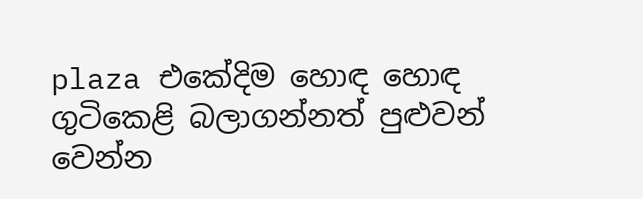plaza එකේදිම හොඳ හොඳ ගුටිකෙළි බලාගන්නත් පුළුවන් වෙන්න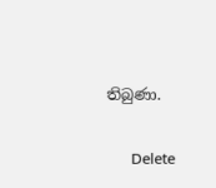තිබුණා.

      Delete